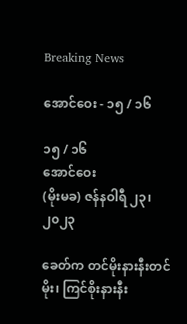Breaking News

အောင်ဝေး - ၁၅ / ၁၆

၁၅ / ၁၆
အောင်ဝေး
(မိုးမခ) ဇန်နဝါရီ ၂၃၊ ၂၀၂၃

ခေတ်က တင်မိုးနားနီးတင်မိုး၊ ကြင်စိုးနားနီး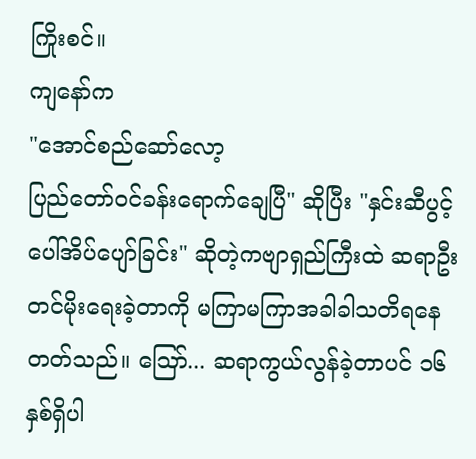ကြိုးစင်။
ကျနော်က
"အောင်စည်ဆော်လော့
ပြည်တော်ဝင်ခန်းရောက်ချေပြီ" ဆိုပြီး "နှင်းဆီပွင့်ပေါ်အိပ်ပျော်ခြင်း" ဆိုတဲ့ကဗျာရှည်ကြီးထဲ ဆရာဦးတင်မိုးရေးခဲ့တာကို မကြာမကြာအခါခါသတိရနေတတ်သည်။ ဪ... ဆရာကွယ်လွန်ခဲ့တာပင် ၁၆ နှစ်ရှိပါ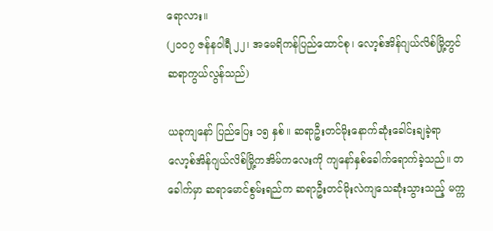ရောလား။
(၂၀၀၇ ဇန်နဝါရီ ၂၂၊ အမေရိကန်ပြည်ထောင်စု၊ လော့စ်အိန်ဂျယ်လိစ်မြို့တွင် ဆရာကွယ်လွန်သည်)

ယခုကျနော် ပြည်ပြေး ၁၅ နှစ်။ ဆရာဦးတင်မိုးနောက်ဆုံးခေါင်းချခဲ့ရာ လော့စ်အိန်ဂျယ်လိစ်မြို့ကအိမ်ကလေးကို ကျနော်နှစ်ခေါက်ရောက်ခဲ့သည်။ တခေါက်မှာ ဆရာမောင်စွမ်းရည်က ဆရာဦးတင်မိုးလဲကျသေဆုံးသွားသည့် မက္က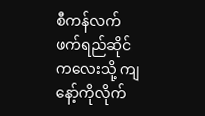စီကန်လက်ဖက်ရည်ဆိုင်ကလေးသို့ ကျနော့်ကိုလိုက်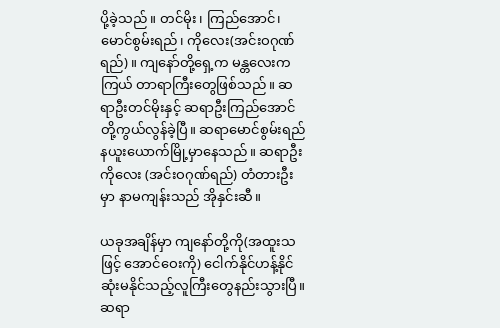ပို့ခဲ့သည်။ တင်မိုး၊ ကြည်အောင်၊ မောင်စွမ်းရည်၊ ကိုလေး(အင်းဝဂုဏ်ရည်)။ ကျနော်တို့ရှေ့က မန္တလေးကကြယ် တာရာကြီးတွေဖြစ်သည်။ ဆရာဦးတင်မိုးနှင့် ဆရာဦးကြည်အောင်တို့ကွယ်လွန်ခဲ့ပြီ။ ဆရာမောင်စွမ်းရည် နယူးယောက်မြို့မှာနေသည်။ ဆရာဦးကိုလေး (အင်းဝဂုဏ်ရည်) တံတားဦးမှာ နာမကျန်းသည် အိုနှင်းဆီ။

ယခုအချိန်မှာ ကျနော်တို့ကို(အထူးသဖြင့် အောင်ဝေးကို) ငေါက်နိုင်ဟန့်နိုင်ဆုံးမနိုင်သည့်လူကြီးတွေနည်းသွားပြီ။ ဆရာ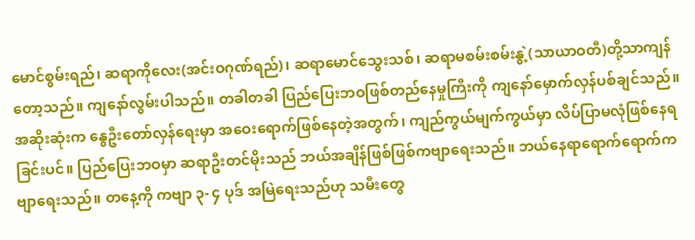မောင်စွမ်းရည်၊ ဆရာကိုလေး(အင်းဝဂုဏ်ရည်)၊ ဆရာမောင်သွေးသစ်၊ ဆရာမစမ်းစမ်းနွဲ့(သာယာဝတီ)တို့သာကျန်တော့သည်။ ကျနော်လွမ်းပါသည်။ တခါတခါ ပြည်ပြေးဘဝဖြစ်တည်နေမှုကြီးကို ကျနော်မှောက်လှန်ပစ်ချင်သည်။ အဆိုးဆုံးက နွေဦးတော်လှန်ရေးမှာ အဝေးရောက်ဖြစ်နေတဲ့အတွက်၊ ကျည်ကွယ်မျက်ကွယ်မှာ လိပ်ပြာမလုံဖြစ်နေရခြင်းပင်။ ပြည်ပြေးဘဝမှာ ဆရာဦးတင်မိုးသည် ဘယ်အချိန်ဖြစ်ဖြစ်ကဗျာရေးသည်။ ဘယ်နေရာရောက်ရောက်ကဗျာရေးသည်။ တနေ့ကို ကဗျာ ၃- ၄ ပုဒ် အမြဲရေးသည်ဟု သမီးတွေ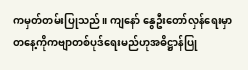ကမှတ်တမ်းပြုသည်။ ကျနော် နွေဦးတော်လှန်ရေးမှာ တနေ့ကိုကဗျာတစ်ပုဒ်ရေးမည်ဟုအဓိဋ္ဌာန်ပြု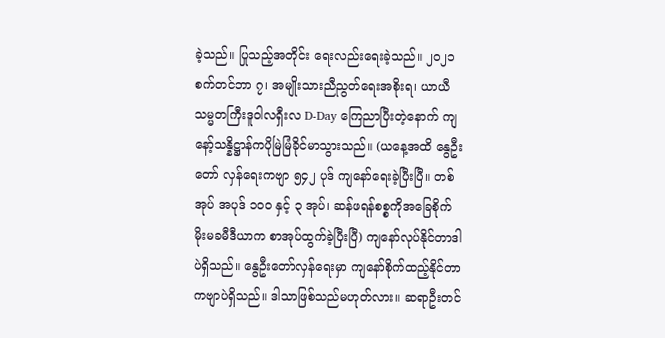ခဲ့သည်။ ပြုသည့်အတိုင်း ရေးလည်းရေးခဲ့သည်။ ၂၀၂၁ စက်တင်ဘာ ၇၊ အမျိုးသားညီညွတ်ရေးအစိုးရ၊ ယာယီသမ္မတကြီးဒူဝါလရှီးလ D-Day ကြေညာပြီးတဲ့နောက် ကျနော့်သန္နိဋ္ဌာန်ကပိုမြဲမြံခိုင်မာသွားသည်။ (ယနေ့အထိ နွေဦးတော် လှန်ရေးကဗျာ ၅၄၂ ပုဒ် ကျနော်ရေးခဲ့ပြီးပြီ။ တစ်အုပ် အပုဒ် ၁၀၀ နှင့် ၃ အုပ်၊ ဆန်ဖရန်စစ္စကိုအခြေစိုက် မိုးမခမီဒီယာက စာအုပ်ထွက်ခဲ့ပြီးပြီ) ကျနော်လုပ်နိုင်တာဒါပဲရှိသည်။ နွေဦးတော်လှန်ရေးမှာ ကျနော်စိုက်ထည့်နိုင်တာကဗျာပဲရှိသည်။ ဒါသာဖြစ်သည်မဟုတ်လား။ ဆရာဦးတင်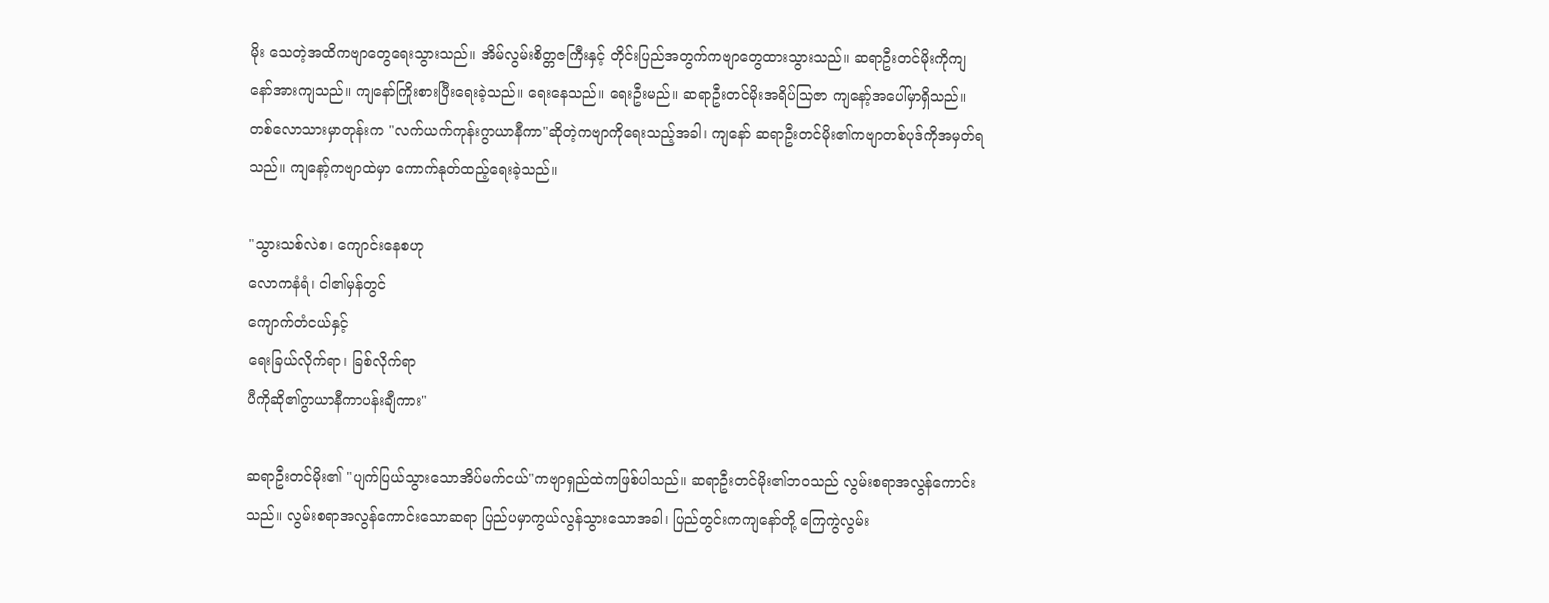မိုး သေတဲ့အထိကဗျာတွေရေးသွားသည်။ အိမ်လွမ်းစိတ္တဇကြီးနှင့် တိုင်းပြည်အတွက်ကဗျာတွေထားသွားသည်။ ဆရာဦးတင်မိုးကိုကျနော်အားကျသည်။ ကျနော်ကြိုးစားပြီးရေးခဲ့သည်။ ရေးနေသည်။ ရေးဦးမည်။ ဆရာဦးတင်မိုးအရိပ်သြဇာ ကျနော့်အပေါ်မှာရှိသည်။ တစ်လောသားမှာတုန်းက "လက်ယက်ကုန်းဂွာယာနီကာ"ဆိုတဲ့ကဗျာကိုရေးသည့်အခါ၊ ကျနော် ဆရာဦးတင်မိုး၏ကဗျာတစ်ပုဒ်ကိုအမှတ်ရသည်။ ကျနော့်ကဗျာထဲမှာ ကောက်နုတ်ထည့်ရေးခဲ့သည်။

"သွားသစ်လဲစ၊ ကျောင်းနေစဟု
လောကနံရံ၊ ငါ၏မှန်တွင်
ကျောက်တံငယ်နှင့်
ရေးခြယ်လိုက်ရာ၊ ခြစ်လိုက်ရာ
ပီကိုဆို၏ဂွာယာနီကာပန်းချီကား"

ဆရာဦးတင်မိုး၏ "ပျက်ပြယ်သွားသောအိပ်မက်ငယ်"ကဗျာရှည်ထဲကဖြစ်ပါသည်။ ဆရာဦးတင်မိုး၏ဘဝသည် လွမ်းစရာအလွန်ကောင်းသည်။ လွမ်းစရာအလွန်ကောင်းသောဆရာ ပြည်ပမှာကွယ်လွန်သွားသောအခါ၊ ပြည်တွင်းကကျနော်တို့ ကြေကွဲလွမ်း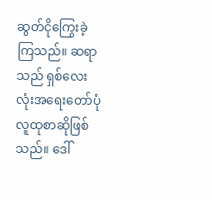ဆွတ်ငိုကြွေးခဲ့ကြသည်။ ဆရာသည် ရှစ်လေးလုံးအရေးတော်ပုံလူထုစာဆိုဖြစ်သည်။ ဒေါ်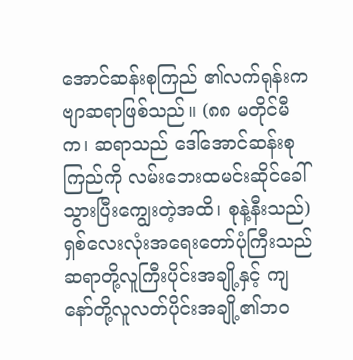အောင်ဆန်းစုကြည် ၏လက်ရုန်းကဗျာဆရာဖြစ်သည်။ (၈၈ မတိုင်မီက၊ ဆရာသည် ဒေါ်အောင်ဆန်းစုကြည်ကို လမ်းဘေးထမင်းဆိုင်ခေါ်သွားပြီးကျွေးတဲ့အထိ၊ စုနဲ့နီးသည်) ရှစ်လေးလုံးအရေးတော်ပုံကြီးသည် ဆရာတို့လူကြီးပိုင်းအချို့နှင့် ကျနော်တို့လူလတ်ပိုင်းအချို့၏ဘဝ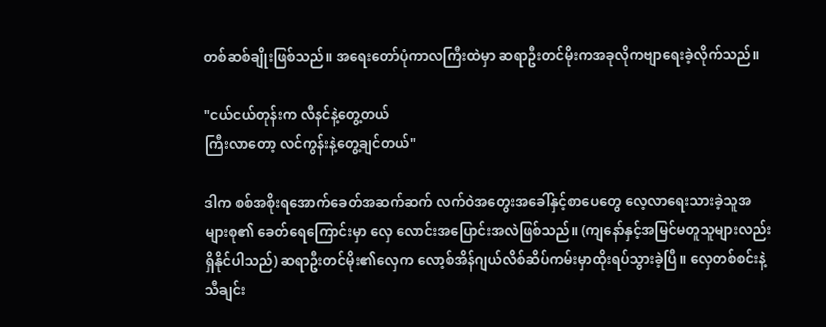တစ်ဆစ်ချိုးဖြစ်သည်။ အရေးတော်ပုံကာလကြီးထဲမှာ ဆရာဦးတင်မိုးကအခုလိုကဗျာရေးခဲ့လိုက်သည်။

"ငယ်ငယ်တုန်းက လီနင်နဲ့တွေ့တယ်
ကြီးလာတော့ လင်ကွန်းနဲ့တွေ့ချင်တယ်"

ဒါက စစ်အစိုးရအောက်ခေတ်အဆက်ဆက် လက်ဝဲအတွေးအခေါ်နှင့်စာပေတွေ လေ့လာရေးသားခဲ့သူအများစု၏ ခေတ်ရေကြောင်းမှာ လှေ လောင်းအပြောင်းအလဲဖြစ်သည်။ (ကျနော်နှင့်အမြင်မတူသူများလည်းရှိနိုင်ပါသည်) ဆရာဦးတင်မိုး၏လှေက လော့စ်အိန်ဂျယ်လိစ်ဆိပ်ကမ်းမှာထိုးရပ်သွားခဲ့ပြီ။ လှေတစ်စင်းနဲ့သီချင်း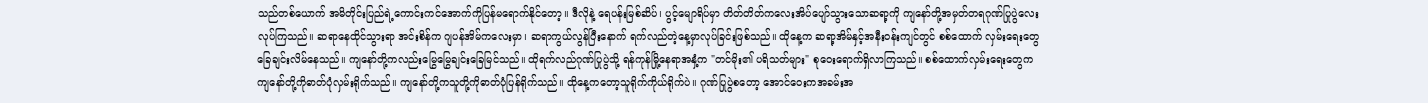သည်တစ်ယောက် အမိတိုင်းပြည်ရဲ့ကောင်းကင်အောက်ကိုပြန်မရောက်နိုင်တော့။ ဒီလိုနဲ့ ရေပန်းမြစ်ဆိပ်၊ ပွင့်မျောရိပ်မှာ တိတ်တိတ်ကလေးအိပ်ပျော်သွားသောဆရာ့ကို ကျနော်တို့အမှတ်တရဂုဏ်ပြုပွဲလေးလုပ်ကြသည်။ ဆရာနေထိုင်သွားရာ အင်းစိန်က ဂျပန်အိမ်ကလေးမှာ၊ ဆရာကွယ်လွန်ပြီးနောက် ရက်လည်တဲ့နေ့မှာလုပ်ခြင်းဖြစ်သည်။ ထိုနေ့က ဆရာ့အိမ်နှင့်အနီးဝန်းကျင်တွင် စစ်ထောက် လှမ်းရေးတွေခြေချင်းလိမ်နေသည်။ ကျနော်တို့ကလည်းမြွေမြွေချင်းခြေမြင်သည်။ ထိုရက်လည်ဂုဏ်ပြုပွဲသို့ ရန်ကုန်မြို့နေရာအနှံ့က "တင်မိုး၏ ပရိသတ်များ" စုဝေးရောက်ရှိလာကြသည်။ စစ်ထောက်လှမ်းရေးတွေကကျနော်တို့ကိုဓာတ်ပုံလှမ်းရိုက်သည်။ ကျနော်တို့ကသူတို့ကိုဓာတ်ပုံပြန်ရိုက်သည်။ ထိုနေ့ကတော့သူရိုက်ကိုယ်ရိုက်ပဲ။ ဂုဏ်ပြုပွဲစတော့ အောင်ဝေးကအခမ်းအ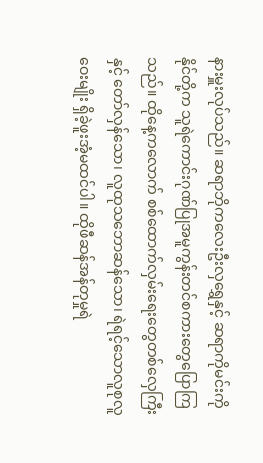နားမှူးလုပ်သည်။ ဆရာဘိုကလေးဦးလှရွှေနှင့် ဆရာကိုမင်းကိုနိုင်တို့က သူရဲကောင်းဂုဏ်ပြုအမူကွန်းတင်စကားတွေပြောကြသည်။ ထိုနေ့ကလောက် စစ်ထောက်လှမ်းရေးတွေတစ်လှေကြီးနှင့် တော်လှန်သော၊ လူထုသဘောဆန်သော၊ ရဲရင့်သောလူစုလူဝေးမျိုး ရှိခဲ့ဖူးအံ့မထင်ပါ။ ထိုဖီဆန်အန်တုမှုရဲ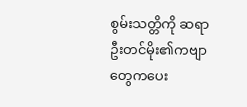စွမ်းသတ္တိကို ဆရာဦးတင်မိုး၏ကဗျာတွေကပေး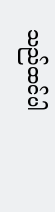သည်ထင်ပါ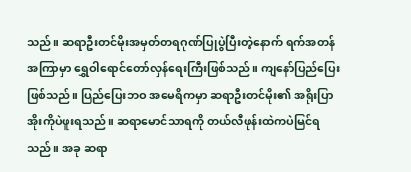သည်။ ဆရာဦးတင်မိုးအမှတ်တရဂုဏ်ပြုပွဲပြီးတဲ့နောက် ရက်အတန်အကြာမှာ ရွှေဝါရောင်တော်လှန်ရေးကြီးဖြစ်သည်။ ကျနော်ပြည်ပြေးဖြစ်သည်။ ပြည်ပြေးဘဝ အမေရိကမှာ ဆရာဦးတင်မိုး၏ အရိုးပြာအိုးကိုပဲဖူးရသည်။ ဆရာမောင်သာရကို တယ်လီဖုန်းထဲကပဲမြင်ရသည်။ အခု ဆရာ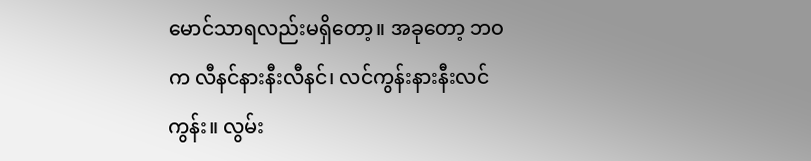မောင်သာရလည်းမရှိတော့။ အခုတော့ ဘဝက လီနင်နားနီးလီနင်၊ လင်ကွန်းနားနီးလင်ကွန်း။ လွမ်း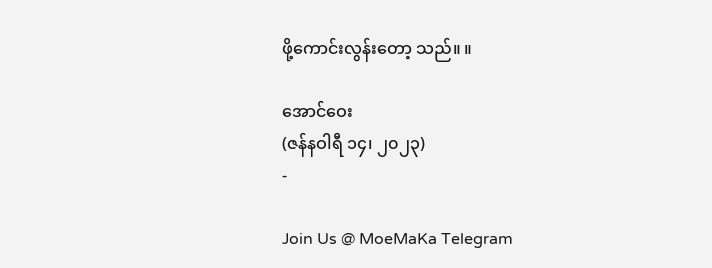ဖို့ကောင်းလွန်းတော့ သည်။ ။

အောင်ဝေး
(ဇန်နဝါရီ ၁၄၊ ၂၀၂၃)
-

Join Us @ MoeMaKa Telegram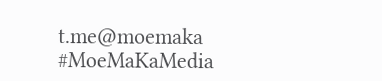t.me@moemaka
#MoeMaKaMedia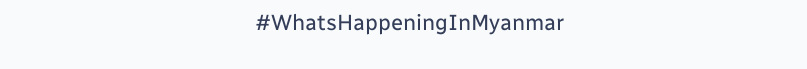#WhatsHappeningInMyanmar